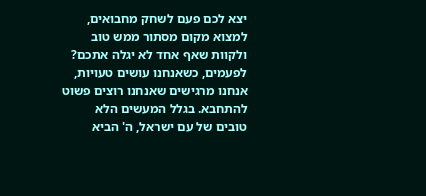יצא לכם פעם לשחק מחבואים, למצוא מקום מסתור ממש טוב ולקוות שאף אחד לא יגלה אתכם? לפעמים, כשאנחנו עושים טעויות, אנחנו מרגישים שאנחנו רוצים פשוט להתחבא. בגלל המעשים הלא טובים של עם ישראל, ה' הביא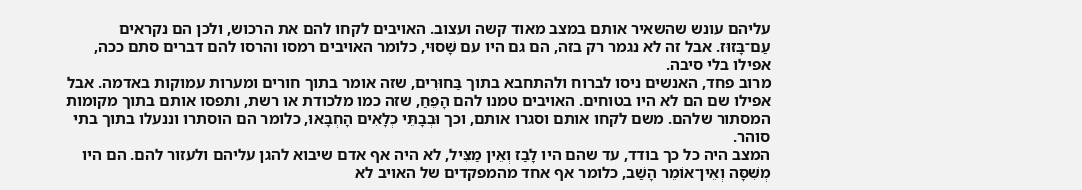עליהם עונש שהשאיר אותם במצב מאוד קשה ועצוב. האויבים לקחו להם את הרכוש, ולכן הם נקראים עַם־בָּזוּז. אבל זה לא נגמר רק בזה, הם גם היו עם שָׁסוּי, כלומר האויבים רמסו והרסו להם דברים סתם ככה, אפילו בלי סיבה.
מרוב פחד, האנשים ניסו לברוח ולהתחבא בתוך בַּחוּרִים, שזה אומר בתוך חורים ומערות עמוקות באדמה. אבל אפילו שם הם לא היו בטוחים. האויבים טמנו להם הָפֵחַ, שזה כמו מלכודת או רשת, ותפסו אותם בתוך מקומות המסתור שלהם. משם לקחו אותם וסגרו אותם, וכך וּבְבָתֵּי כְלָאִים הָחְבָּאוּ, כלומר הם הוסתרו וננעלו בתוך בתי סוהר.
המצב היה כל כך בודד, עד שהם היו לָבַז וְאֵין מַצִּיל, לא היה אף אדם שיבוא להגן עליהם ולעזור להם. הם היו מְשִׁסָּה וְאֵין־אוֹמֵר הָשַׁב, כלומר אף אחד מהמפקדים של האויב לא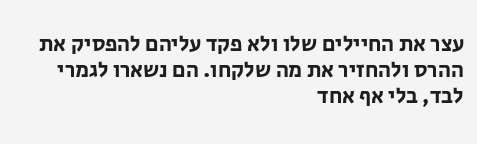עצר את החיילים שלו ולא פקד עליהם להפסיק את ההרס ולהחזיר את מה שלקחו. הם נשארו לגמרי לבד, בלי אף אחד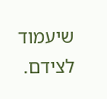שיעמוד לצידם.